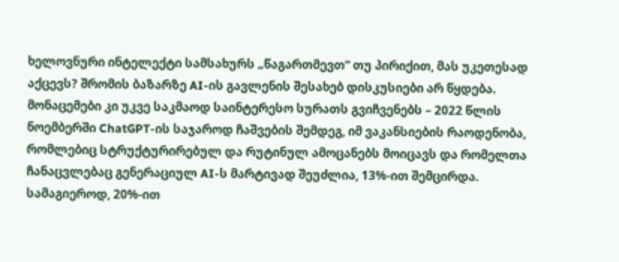ხელოვნური ინტელექტი სამსახურს „წაგართმევთ“ თუ პირიქით, მას უკეთესად აქცევს? შრომის ბაზარზე AI-ის გავლენის შესახებ დისკუსიები არ წყდება. მონაცემები კი უკვე საკმაოდ საინტერესო სურათს გვიჩვენებს – 2022 წლის ნოემბერში ChatGPT-ის საჯაროდ ჩაშვების შემდეგ, იმ ვაკანსიების რაოდენობა, რომლებიც სტრუქტურირებულ და რუტინულ ამოცანებს მოიცავს და რომელთა ჩანაცვლებაც გენერაციულ AI-ს მარტივად შეუძლია, 13%-ით შემცირდა. სამაგიეროდ, 20%-ით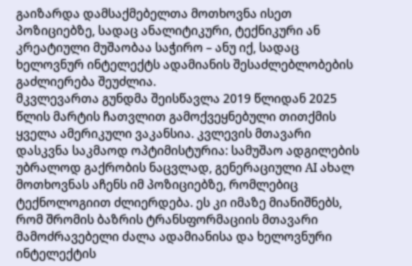გაიზარდა დამსაქმებელთა მოთხოვნა ისეთ პოზიციებზე, სადაც ანალიტიკური, ტექნიკური ან კრეატიული მუშაობაა საჭირო – ანუ იქ, სადაც ხელოვნურ ინტელექტს ადამიანის შესაძლებლობების გაძლიერება შეუძლია.
მკვლევართა გუნდმა შეისწავლა 2019 წლიდან 2025 წლის მარტის ჩათვლით გამოქვეყნებული თითქმის ყველა ამერიკული ვაკანსია. კვლევის მთავარი დასკვნა საკმაოდ ოპტიმისტურია: სამუშაო ადგილების უბრალოდ გაქრობის ნაცვლად, გენერაციული AI ახალ მოთხოვნას აჩენს იმ პოზიციებზე, რომლებიც ტექნოლოგიით ძლიერდება. ეს კი იმაზე მიანიშნებს, რომ შრომის ბაზრის ტრანსფორმაციის მთავარი მამოძრავებელი ძალა ადამიანისა და ხელოვნური ინტელექტის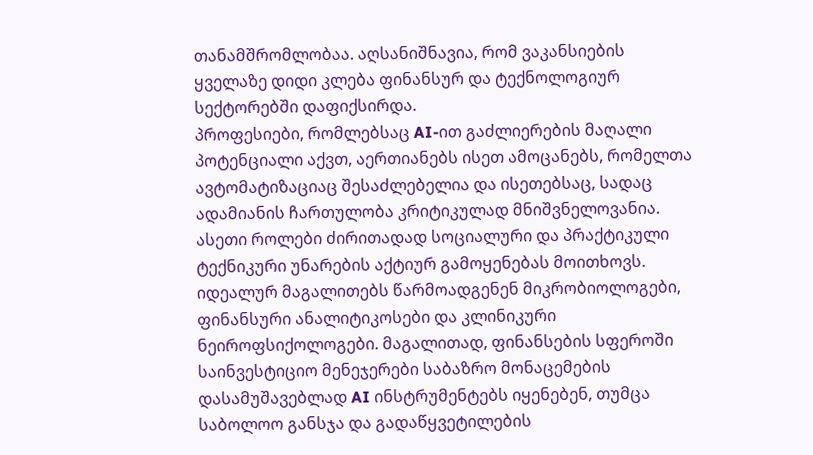თანამშრომლობაა. აღსანიშნავია, რომ ვაკანსიების ყველაზე დიდი კლება ფინანსურ და ტექნოლოგიურ სექტორებში დაფიქსირდა.
პროფესიები, რომლებსაც AI-ით გაძლიერების მაღალი პოტენციალი აქვთ, აერთიანებს ისეთ ამოცანებს, რომელთა ავტომატიზაციაც შესაძლებელია და ისეთებსაც, სადაც ადამიანის ჩართულობა კრიტიკულად მნიშვნელოვანია. ასეთი როლები ძირითადად სოციალური და პრაქტიკული ტექნიკური უნარების აქტიურ გამოყენებას მოითხოვს. იდეალურ მაგალითებს წარმოადგენენ მიკრობიოლოგები, ფინანსური ანალიტიკოსები და კლინიკური ნეიროფსიქოლოგები. მაგალითად, ფინანსების სფეროში საინვესტიციო მენეჯერები საბაზრო მონაცემების დასამუშავებლად AI ინსტრუმენტებს იყენებენ, თუმცა საბოლოო განსჯა და გადაწყვეტილების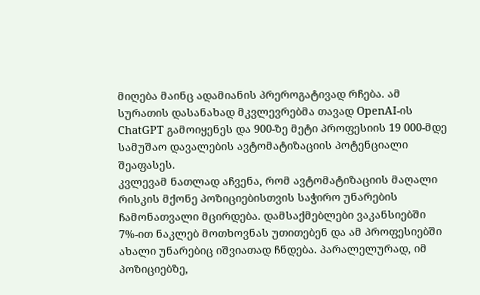მიღება მაინც ადამიანის პრეროგატივად რჩება. ამ სურათის დასანახად მკვლევრებმა თავად OpenAI-ის ChatGPT გამოიყენეს და 900-ზე მეტი პროფესიის 19 000-მდე სამუშაო დავალების ავტომატიზაციის პოტენციალი შეაფასეს.
კვლევამ ნათლად აჩვენა, რომ ავტომატიზაციის მაღალი რისკის მქონე პოზიციებისთვის საჭირო უნარების ჩამონათვალი მცირდება. დამსაქმებლები ვაკანსიებში 7%-ით ნაკლებ მოთხოვნას უთითებენ და ამ პროფესიებში ახალი უნარებიც იშვიათად ჩნდება. პარალელურად, იმ პოზიციებზე,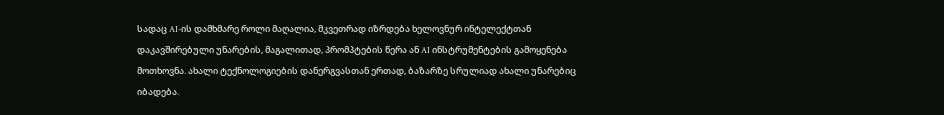სადაც AI-ის დამხმარე როლი მაღალია, მკვეთრად იზრდება ხელოვნურ ინტელექტთან დაკავშირებული უნარების, მაგალითად, პრომპტების წერა ან AI ინსტრუმენტების გამოყენება მოთხოვნა. ახალი ტექნოლოგიების დანერგვასთან ერთად, ბაზარზე სრულიად ახალი უნარებიც იბადება.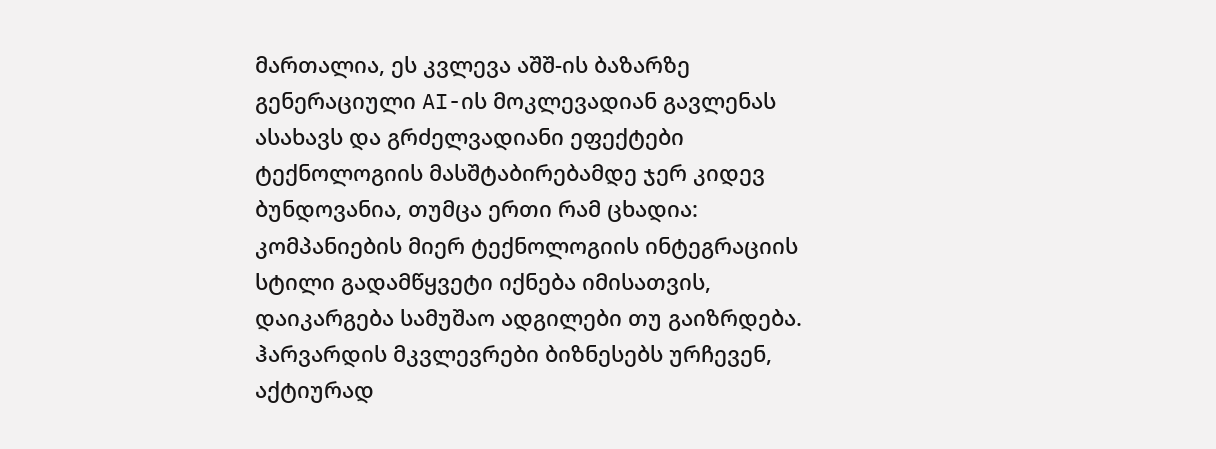მართალია, ეს კვლევა აშშ-ის ბაზარზე გენერაციული AI-ის მოკლევადიან გავლენას ასახავს და გრძელვადიანი ეფექტები ტექნოლოგიის მასშტაბირებამდე ჯერ კიდევ ბუნდოვანია, თუმცა ერთი რამ ცხადია: კომპანიების მიერ ტექნოლოგიის ინტეგრაციის სტილი გადამწყვეტი იქნება იმისათვის, დაიკარგება სამუშაო ადგილები თუ გაიზრდება. ჰარვარდის მკვლევრები ბიზნესებს ურჩევენ, აქტიურად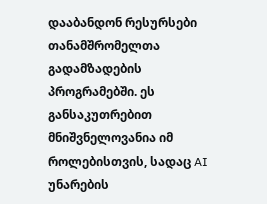დააბანდონ რესურსები თანამშრომელთა გადამზადების პროგრამებში. ეს განსაკუთრებით მნიშვნელოვანია იმ როლებისთვის, სადაც AI უნარების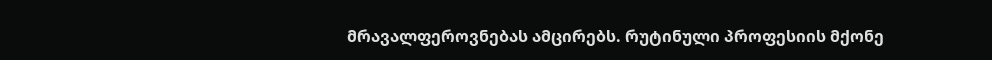მრავალფეროვნებას ამცირებს. რუტინული პროფესიის მქონე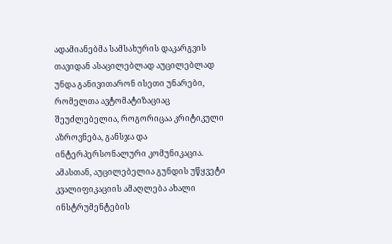ადამიანებმა სამსახურის დაკარგვის თავიდან ასაცილებლად აუცილებლად უნდა განივითარონ ისეთი უნარები, რომელთა ავტომატიზაციაც შეუძლებელია, როგორიცაა კრიტიკული აზროვნება, განსჯა და ინტერპერსონალური კომუნიკაცია.
ამასთან, აუცილებელია გუნდის უწყვეტი კვალიფიკაციის ამაღლება ახალი ინსტრუმენტების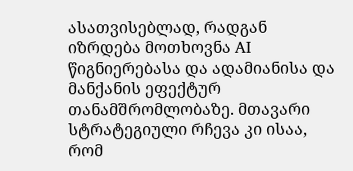ასათვისებლად, რადგან იზრდება მოთხოვნა AI წიგნიერებასა და ადამიანისა და მანქანის ეფექტურ თანამშრომლობაზე. მთავარი სტრატეგიული რჩევა კი ისაა, რომ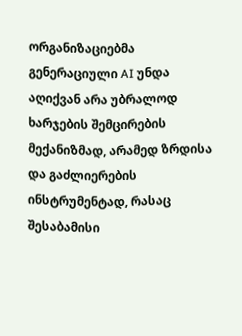ორგანიზაციებმა გენერაციული AI უნდა აღიქვან არა უბრალოდ ხარჯების შემცირების მექანიზმად, არამედ ზრდისა და გაძლიერების ინსტრუმენტად, რასაც შესაბამისი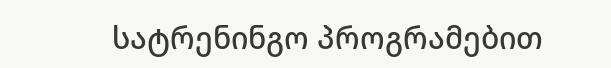სატრენინგო პროგრამებით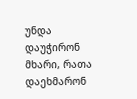უნდა დაუჭირონ მხარი, რათა დაეხმარონ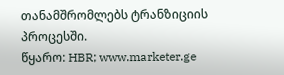თანამშრომლებს ტრანზიციის პროცესში.
წყარო: HBR; www.marketer.ge